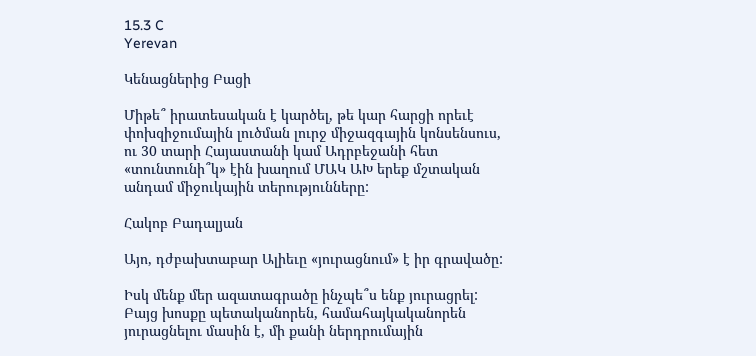15.3 C
Yerevan

Կենացներից Բացի

Միթե՞ իրատեսական է կարծել, թե կար հարցի որեւէ փոխզիջումային լուծման լուրջ միջազգային կոնսենսուս, ու 30 տարի Հայաստանի կամ Ադրբեջանի հետ «տունտունի՞կ» էին խաղում ՄԱԿ ԱԽ երեք մշտական անդամ միջուկային տերությունները:

Հակոբ Բադալյան

Այո, դժբախտաբար Ալիեւը «յուրացնում» է իր գրավածը:

Իսկ մենք մեր ազատագրածը ինչպե՞ս ենք յուրացրել: Բայց խոսքը պետականորեն, համահայկականորեն յուրացնելու մասին է, մի քանի ներդրումային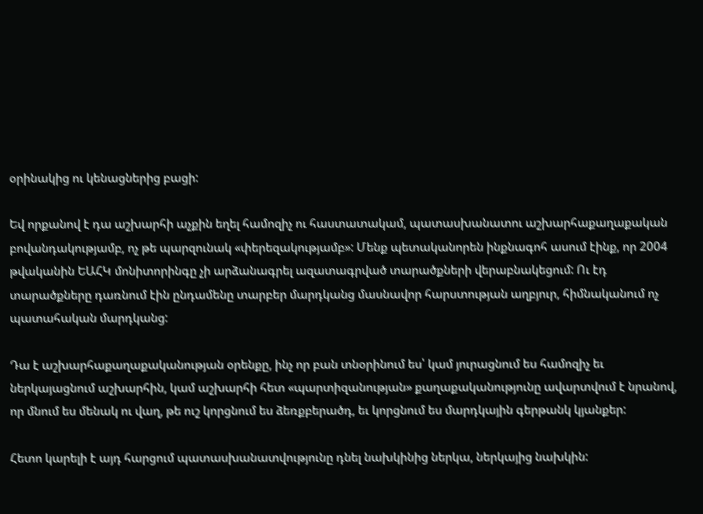օրինակից ու կենացներից բացի:

Եվ որքանով է դա աշխարհի աչքին եղել համոզիչ ու հաստատակամ, պատասխանատու աշխարհաքաղաքական բովանդակությամբ, ոչ թե պարզունակ «փերեզակությամբ»: Մենք պետականորեն ինքնագոհ ասում էինք, որ 2004 թվականին ԵԱՀԿ մոնիտորինգը չի արձանագրել ազատագրված տարածքների վերաբնակեցում: Ու էդ տարածքները դառնում էին ընդամենը տարբեր մարդկանց մասնավոր հարստության աղբյուր, հիմնականում ոչ պատահական մարդկանց:

Դա է աշխարհաքաղաքականության օրենքը, ինչ որ բան տնօրինում ես՝ կամ յուրացնում ես համոզիչ եւ ներկայացնում աշխարհին, կամ աշխարհի հետ «պարտիզանության» քաղաքականությունը ավարտվում է նրանով, որ մնում ես մենակ ու վաղ, թե ուշ կորցնում ես ձեռքբերածդ, եւ կորցնում ես մարդկային գերթանկ կյանքեր:

Հետո կարելի է այդ հարցում պատասխանատվությունը դնել նախկինից ներկա, ներկայից նախկին: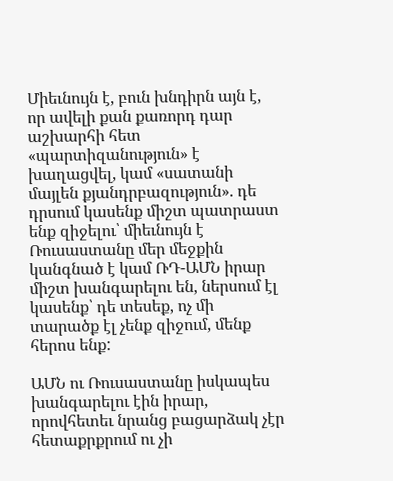Միեւնույն է, բուն խնդիրն այն է, որ ավելի քան քառորդ դար աշխարհի հետ «պարտիզանություն» է խաղացվել, կամ «սատանի մայլեն քյանդրբազություն». դե դրսում կասենք միշտ պատրաստ ենք զիջելու՝ միեւնույն է Ռուսաստանը մեր մեջքին կանգնած է կամ ՌԴ-ԱՄՆ իրար միշտ խանգարելու են, ներսում էլ կասենք՝ դե տեսեք, ոչ մի տարածք էլ չենք զիջում, մենք հերոս ենք:

ԱՄՆ ու Ռուսաստանը իսկապես խանգարելու էին իրար, որովհետեւ նրանց բացարձակ չէր հետաքրքրում ու չի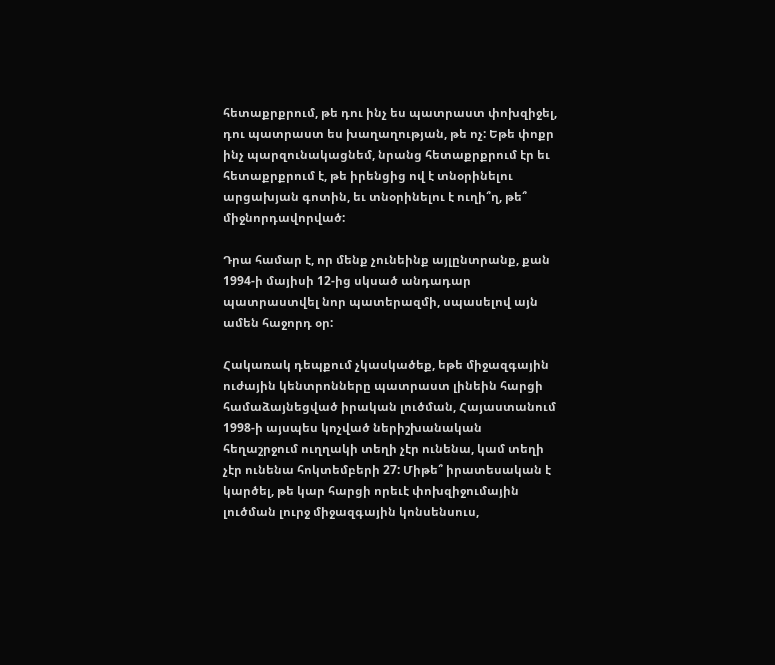հետաքրքրում, թե դու ինչ ես պատրաստ փոխզիջել, դու պատրաստ ես խաղաղության, թե ոչ: Եթե փոքր ինչ պարզունակացնեմ, նրանց հետաքրքրում էր եւ հետաքրքրում է, թե իրենցից ով է տնօրինելու արցախյան գոտին, եւ տնօրինելու է ուղի՞ղ, թե՞ միջնորդավորված:

Դրա համար է, որ մենք չունեինք այլընտրանք, քան 1994‑ի մայիսի 12-ից սկսած անդադար պատրաստվել նոր պատերազմի, սպասելով այն ամեն հաջորդ օր:

Հակառակ դեպքում չկասկածեք, եթե միջազգային ուժային կենտրոնները պատրաստ լինեին հարցի համաձայնեցված իրական լուծման, Հայաստանում 1998‑ի այսպես կոչված ներիշխանական հեղաշրջում ուղղակի տեղի չէր ունենա, կամ տեղի չէր ունենա հոկտեմբերի 27: Միթե՞ իրատեսական է կարծել, թե կար հարցի որեւէ փոխզիջումային լուծման լուրջ միջազգային կոնսենսուս,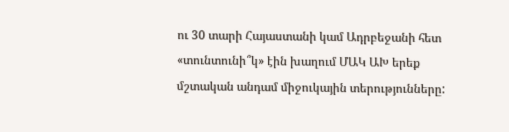ու 30 տարի Հայաստանի կամ Ադրբեջանի հետ «տունտունի՞կ» էին խաղում ՄԱԿ ԱԽ երեք մշտական անդամ միջուկային տերությունները: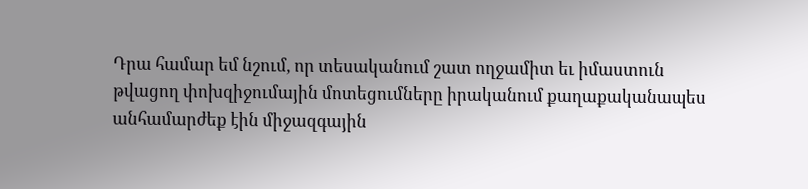Դրա համար եմ նշում, որ տեսականում շատ ողջամիտ եւ իմաստուն թվացող փոխզիջումային մոտեցումները իրականում քաղաքականապես անհամարժեք էին միջազգային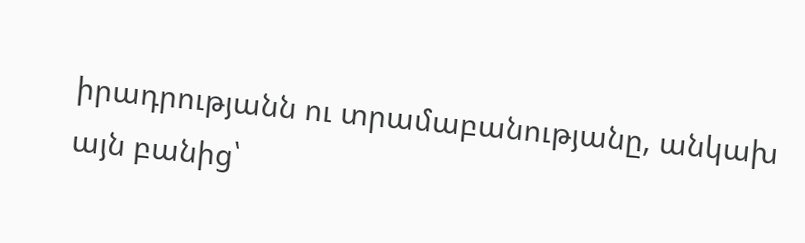իրադրությանն ու տրամաբանությանը, անկախ այն բանից՝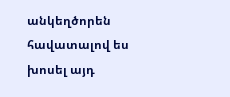անկեղծորեն հավատալով ես խոսել այդ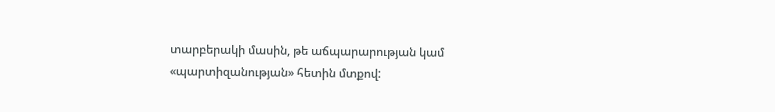տարբերակի մասին, թե աճպարարության կամ «պարտիզանության» հետին մտքով: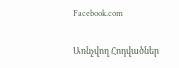Facebook.com

Առնչվող Հոդվածներ